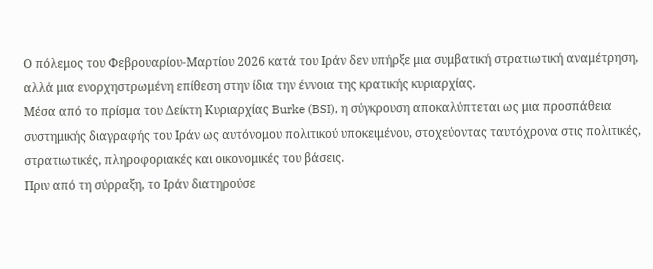Ο πόλεμος του Φεβρουαρίου-Μαρτίου 2026 κατά του Ιράν δεν υπήρξε μια συμβατική στρατιωτική αναμέτρηση, αλλά μια ενορχηστρωμένη επίθεση στην ίδια την έννοια της κρατικής κυριαρχίας.
Μέσα από το πρίσμα του Δείκτη Κυριαρχίας Burke (BSI), η σύγκρουση αποκαλύπτεται ως μια προσπάθεια συστημικής διαγραφής του Ιράν ως αυτόνομου πολιτικού υποκειμένου, στοχεύοντας ταυτόχρονα στις πολιτικές, στρατιωτικές, πληροφοριακές και οικονομικές του βάσεις.
Πριν από τη σύρραξη, το Ιράν διατηρούσε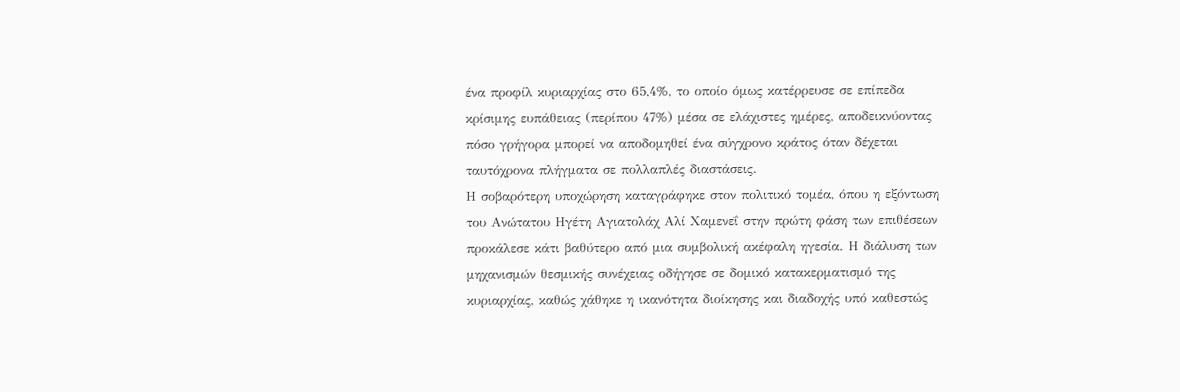ένα προφίλ κυριαρχίας στο 65,4%, το οποίο όμως κατέρρευσε σε επίπεδα κρίσιμης ευπάθειας (περίπου 47%) μέσα σε ελάχιστες ημέρες, αποδεικνύοντας πόσο γρήγορα μπορεί να αποδομηθεί ένα σύγχρονο κράτος όταν δέχεται ταυτόχρονα πλήγματα σε πολλαπλές διαστάσεις.
Η σοβαρότερη υποχώρηση καταγράφηκε στον πολιτικό τομέα, όπου η εξόντωση του Ανώτατου Ηγέτη Αγιατολάχ Αλί Χαμενεΐ στην πρώτη φάση των επιθέσεων προκάλεσε κάτι βαθύτερο από μια συμβολική ακέφαλη ηγεσία. Η διάλυση των μηχανισμών θεσμικής συνέχειας οδήγησε σε δομικό κατακερματισμό της κυριαρχίας, καθώς χάθηκε η ικανότητα διοίκησης και διαδοχής υπό καθεστώς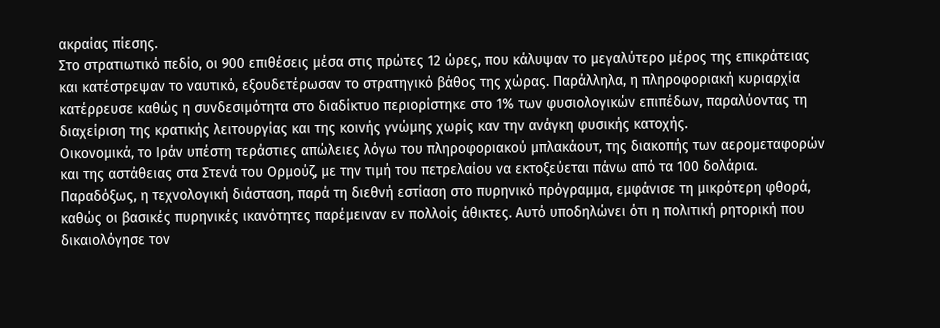ακραίας πίεσης.
Στο στρατιωτικό πεδίο, οι 900 επιθέσεις μέσα στις πρώτες 12 ώρες, που κάλυψαν το μεγαλύτερο μέρος της επικράτειας και κατέστρεψαν το ναυτικό, εξουδετέρωσαν το στρατηγικό βάθος της χώρας. Παράλληλα, η πληροφοριακή κυριαρχία κατέρρευσε καθώς η συνδεσιμότητα στο διαδίκτυο περιορίστηκε στο 1% των φυσιολογικών επιπέδων, παραλύοντας τη διαχείριση της κρατικής λειτουργίας και της κοινής γνώμης χωρίς καν την ανάγκη φυσικής κατοχής.
Οικονομικά, το Ιράν υπέστη τεράστιες απώλειες λόγω του πληροφοριακού μπλακάουτ, της διακοπής των αερομεταφορών και της αστάθειας στα Στενά του Ορμούζ, με την τιμή του πετρελαίου να εκτοξεύεται πάνω από τα 100 δολάρια.
Παραδόξως, η τεχνολογική διάσταση, παρά τη διεθνή εστίαση στο πυρηνικό πρόγραμμα, εμφάνισε τη μικρότερη φθορά, καθώς οι βασικές πυρηνικές ικανότητες παρέμειναν εν πολλοίς άθικτες. Αυτό υποδηλώνει ότι η πολιτική ρητορική που δικαιολόγησε τον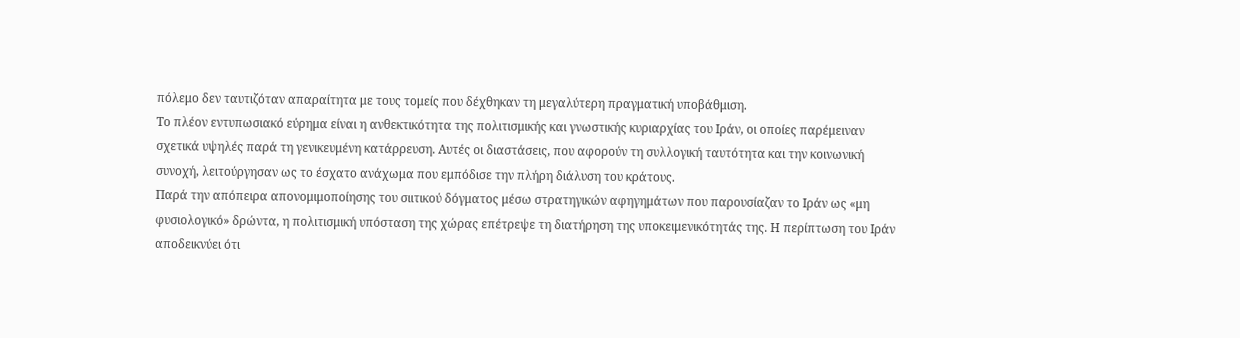πόλεμο δεν ταυτιζόταν απαραίτητα με τους τομείς που δέχθηκαν τη μεγαλύτερη πραγματική υποβάθμιση.
Το πλέον εντυπωσιακό εύρημα είναι η ανθεκτικότητα της πολιτισμικής και γνωστικής κυριαρχίας του Ιράν, οι οποίες παρέμειναν σχετικά υψηλές παρά τη γενικευμένη κατάρρευση. Αυτές οι διαστάσεις, που αφορούν τη συλλογική ταυτότητα και την κοινωνική συνοχή, λειτούργησαν ως το έσχατο ανάχωμα που εμπόδισε την πλήρη διάλυση του κράτους.
Παρά την απόπειρα απονομιμοποίησης του σιιτικού δόγματος μέσω στρατηγικών αφηγημάτων που παρουσίαζαν το Ιράν ως «μη φυσιολογικό» δρώντα, η πολιτισμική υπόσταση της χώρας επέτρεψε τη διατήρηση της υποκειμενικότητάς της. Η περίπτωση του Ιράν αποδεικνύει ότι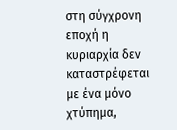στη σύγχρονη εποχή η κυριαρχία δεν καταστρέφεται με ένα μόνο χτύπημα,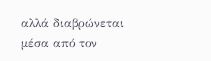αλλά διαβρώνεται μέσα από τον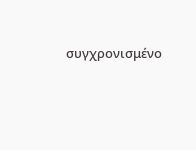συγχρονισμένο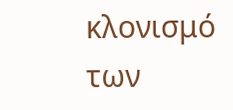κλονισμό των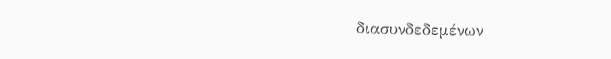διασυνδεδεμένων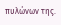πυλώνων της.